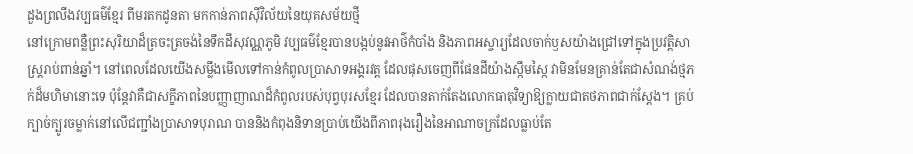ដួងព្រលឹងវប្បធម៌ខ្មែរ ពីមរតកដូនតា មកកាន់ភាពស៊ីវិល័យនៃយុគសម័យថ្មី
នៅក្រោមពន្លឺព្រះសុរិយាដ៏ត្រចះត្រចង់នៃទឹកដីសុវណ្ណភូមិ វប្បធម៌ខ្មែរបានបង្កប់នូវអាថ៌កំបាំង និងភាពអស្ចារ្យដែលចាក់ឫសយ៉ាងជ្រៅទៅក្នុងប្រវត្តិសាស្ត្ររាប់ពាន់ឆ្នាំ។ នៅពេលដែលយើងសម្លឹងមើលទៅកាន់កំពូលប្រាសាទអង្គរវត្ត ដែលផុសចេញពីផែនដីយ៉ាងស្កឹមស្កៃ វាមិនមែនគ្រាន់តែជាសំណង់ថ្មភក់ដ៏មហិមានោះទេ ប៉ុន្តែវាគឺជាសក្ខីភាពនៃបញ្ញាញាណដ៏កំពូលរបស់បុព្វបុរសខ្មែរ ដែលបានតាក់តែងលោកធាតុវិទ្យាឱ្យក្លាយជាតថភាពជាក់ស្ដែង។ គ្រប់ក្បាច់ក្បូរចម្លាក់នៅលើជញ្ជាំងប្រាសាទបុរាណ បាននិងកំពុងនិទានប្រាប់យើងពីភាពរុងរឿងនៃអាណាចក្រដែលធ្លាប់តែ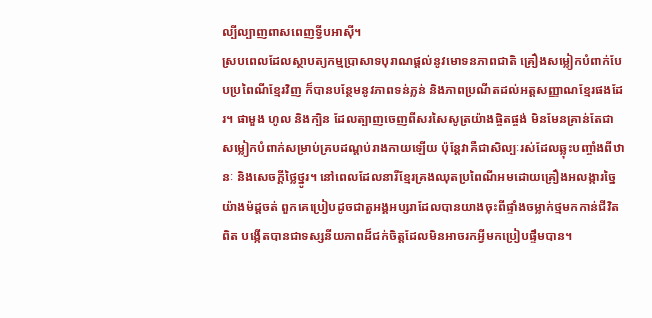ល្បីល្បាញពាសពេញទ្វីបអាស៊ី។
ស្របពេលដែលស្ថាបត្យកម្មប្រាសាទបុរាណផ្ដល់នូវមោទនភាពជាតិ គ្រឿងសម្លៀកបំពាក់បែបប្រពៃណីខ្មែរវិញ ក៏បានបន្ថែមនូវភាពទន់ភ្លន់ និងភាពប្រណីតដល់អត្តសញ្ញាណខ្មែរផងដែរ។ ផាមួង ហូល និងក្បិន ដែលត្បាញចេញពីសរសៃសូត្រយ៉ាងផ្ចិតផ្ចង់ មិនមែនគ្រាន់តែជាសម្លៀកបំពាក់សម្រាប់គ្របដណ្ដប់រាងកាយឡើយ ប៉ុន្តែវាគឺជាសិល្បៈរស់ដែលឆ្លុះបញ្ចាំងពីឋានៈ និងសេចក្ដីថ្លៃថ្នូរ។ នៅពេលដែលនារីខ្មែរគ្រងឈុតប្រពៃណីអមដោយគ្រឿងអលង្ការច្នៃយ៉ាងម៉ដ្តចត់ ពួកគេប្រៀបដូចជាតួអង្គអប្សរាដែលបានយាងចុះពីផ្ទាំងចម្លាក់ថ្មមកកាន់ជីវិតពិត បង្កើតបានជាទស្សនីយភាពដ៏ជក់ចិត្តដែលមិនអាចរកអ្វីមកប្រៀបផ្ទឹមបាន។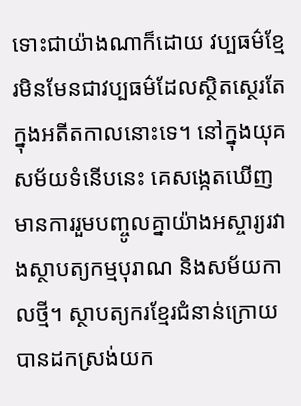ទោះជាយ៉ាងណាក៏ដោយ វប្បធម៌ខ្មែរមិនមែនជាវប្បធម៌ដែលស្ថិតស្ថេរតែក្នុងអតីតកាលនោះទេ។ នៅក្នុងយុគសម័យទំនើបនេះ គេសង្កេតឃើញមានការរួមបញ្ចូលគ្នាយ៉ាងអស្ចារ្យរវាងស្ថាបត្យកម្មបុរាណ និងសម័យកាលថ្មី។ ស្ថាបត្យករខ្មែរជំនាន់ក្រោយបានដកស្រង់យក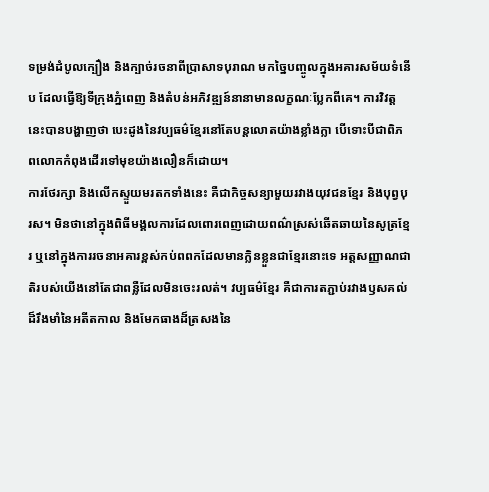ទម្រង់ដំបូលក្បឿង និងក្បាច់រចនាពីប្រាសាទបុរាណ មកច្នៃបញ្ចូលក្នុងអគារសម័យទំនើប ដែលធ្វើឱ្យទីក្រុងភ្នំពេញ និងតំបន់អភិវឌ្ឍន៍នានាមានលក្ខណៈប្លែកពីគេ។ ការវិវត្តនេះបានបង្ហាញថា បេះដូងនៃវប្បធម៌ខ្មែរនៅតែបន្តលោតយ៉ាងខ្លាំងក្លា បើទោះបីជាពិភពលោកកំពុងដើរទៅមុខយ៉ាងលឿនក៏ដោយ។
ការថែរក្សា និងលើកស្ទួយមរតកទាំងនេះ គឺជាកិច្ចសន្យាមួយរវាងយុវជនខ្មែរ និងបុព្វបុរស។ មិនថានៅក្នុងពិធីមង្គលការដែលពោរពេញដោយពណ៌ស្រស់ឆើតឆាយនៃសូត្រខ្មែរ ឬនៅក្នុងការរចនាអគារខ្ពស់កប់ពពកដែលមានក្លិនខ្លួនជាខ្មែរនោះទេ អត្តសញ្ញាណជាតិរបស់យើងនៅតែជាពន្លឺដែលមិនចេះរលត់។ វប្បធម៌ខ្មែរ គឺជាការតភ្ជាប់រវាងឫសគល់ដ៏រឹងមាំនៃអតីតកាល និងមែកធាងដ៏ត្រសងនៃ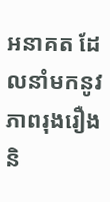អនាគត ដែលនាំមកនូវភាពរុងរឿង និ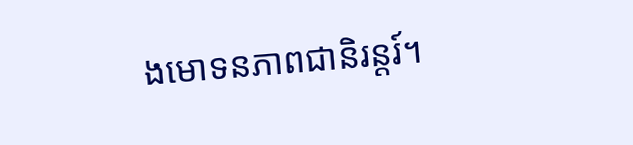ងមោទនភាពជានិរន្តរ៍។